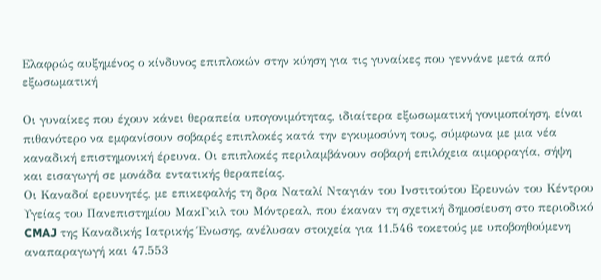Ελαφρώς αυξημένος ο κίνδυνος επιπλοκών στην κύηση για τις γυναίκες που γεννάνε μετά από εξωσωματική

Οι γυναίκες που έχουν κάνει θεραπεία υπογονιμότητας, ιδιαίτερα εξωσωματική γονιμοποίηση, είναι πιθανότερο να εμφανίσουν σοβαρές επιπλοκές κατά την εγκυμοσύνη τους, σύμφωνα με μια νέα καναδική επιστημονική έρευνα. Οι επιπλοκές περιλαμβάνουν σοβαρή επιλόχεια αιμορραγία, σήψη και εισαγωγή σε μονάδα εντατικής θεραπείας.
Οι Καναδοί ερευνητές, με επικεφαλής τη δρα Ναταλί Νταγιάν του Ινστιτούτου Ερευνών του Κέντρου Υγείας του Πανεπιστημίου ΜακΓκιλ του Μόντρεαλ, που έκαναν τη σχετική δημοσίευση στο περιοδικό CMAJ της Καναδικής Ιατρικής Ένωσης, ανέλυσαν στοιχεία για 11.546 τοκετούς με υποβοηθούμενη αναπαραγωγή και 47.553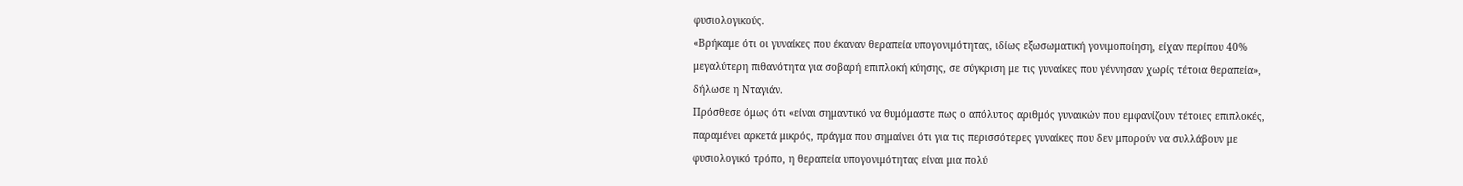φυσιολογικούς.
«Βρήκαμε ότι οι γυναίκες που έκαναν θεραπεία υπογονιμότητας, ιδίως εξωσωματική γονιμοποίηση, είχαν περίπου 40% μεγαλύτερη πιθανότητα για σοβαρή επιπλοκή κύησης, σε σύγκριση με τις γυναίκες που γέννησαν χωρίς τέτοια θεραπεία», δήλωσε η Νταγιάν.
Πρόσθεσε όμως ότι «είναι σημαντικό να θυμόμαστε πως ο απόλυτος αριθμός γυναικών που εμφανίζουν τέτοιες επιπλοκές, παραμένει αρκετά μικρός, πράγμα που σημαίνει ότι για τις περισσότερες γυναίκες που δεν μπορούν να συλλάβουν με φυσιολογικό τρόπο, η θεραπεία υπογονιμότητας είναι μια πολύ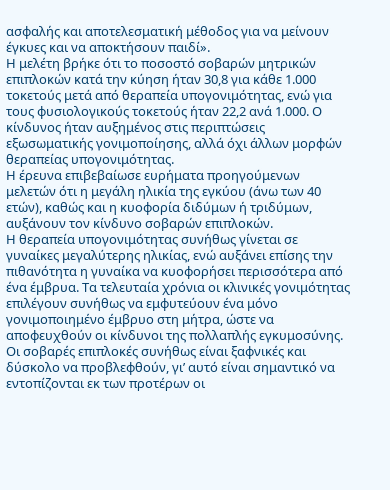ασφαλής και αποτελεσματική μέθοδος για να μείνουν έγκυες και να αποκτήσουν παιδί».
Η μελέτη βρήκε ότι το ποσοστό σοβαρών μητρικών επιπλοκών κατά την κύηση ήταν 30,8 για κάθε 1.000 τοκετούς μετά από θεραπεία υπογονιμότητας, ενώ για τους φυσιολογικούς τοκετούς ήταν 22,2 ανά 1.000. Ο κίνδυνος ήταν αυξημένος στις περιπτώσεις εξωσωματικής γονιμοποίησης, αλλά όχι άλλων μορφών θεραπείας υπογονιμότητας.
Η έρευνα επιβεβαίωσε ευρήματα προηγούμενων μελετών ότι η μεγάλη ηλικία της εγκύου (άνω των 40 ετών), καθώς και η κυοφορία διδύμων ή τριδύμων, αυξάνουν τον κίνδυνο σοβαρών επιπλοκών.
Η θεραπεία υπογονιμότητας συνήθως γίνεται σε γυναίκες μεγαλύτερης ηλικίας, ενώ αυξάνει επίσης την πιθανότητα η γυναίκα να κυοφορήσει περισσότερα από ένα έμβρυα. Τα τελευταία χρόνια οι κλινικές γονιμότητας επιλέγουν συνήθως να εμφυτεύουν ένα μόνο γονιμοποιημένο έμβρυο στη μήτρα, ώστε να αποφευχθούν οι κίνδυνοι της πολλαπλής εγκυμοσύνης.
Οι σοβαρές επιπλοκές συνήθως είναι ξαφνικές και δύσκολο να προβλεφθούν, γι’ αυτό είναι σημαντικό να εντοπίζονται εκ των προτέρων οι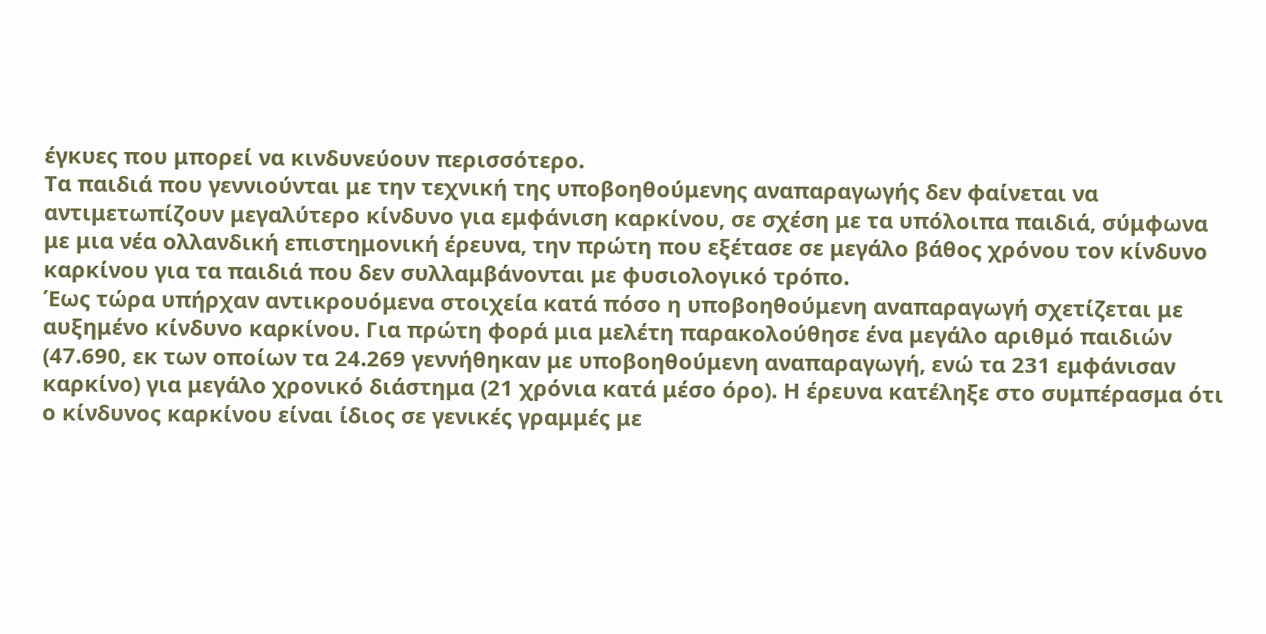έγκυες που μπορεί να κινδυνεύουν περισσότερο.
Τα παιδιά που γεννιούνται με την τεχνική της υποβοηθούμενης αναπαραγωγής δεν φαίνεται να αντιμετωπίζουν μεγαλύτερο κίνδυνο για εμφάνιση καρκίνου, σε σχέση με τα υπόλοιπα παιδιά, σύμφωνα με μια νέα ολλανδική επιστημονική έρευνα, την πρώτη που εξέτασε σε μεγάλο βάθος χρόνου τον κίνδυνο καρκίνου για τα παιδιά που δεν συλλαμβάνονται με φυσιολογικό τρόπο.
Έως τώρα υπήρχαν αντικρουόμενα στοιχεία κατά πόσο η υποβοηθούμενη αναπαραγωγή σχετίζεται με αυξημένο κίνδυνο καρκίνου. Για πρώτη φορά μια μελέτη παρακολούθησε ένα μεγάλο αριθμό παιδιών (47.690, εκ των οποίων τα 24.269 γεννήθηκαν με υποβοηθούμενη αναπαραγωγή, ενώ τα 231 εμφάνισαν καρκίνο) για μεγάλο χρονικό διάστημα (21 χρόνια κατά μέσο όρο). Η έρευνα κατέληξε στο συμπέρασμα ότι ο κίνδυνος καρκίνου είναι ίδιος σε γενικές γραμμές με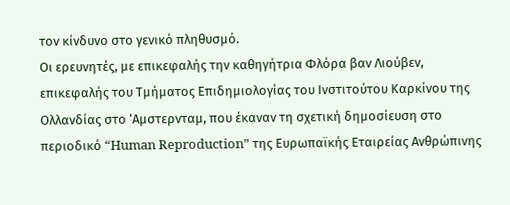τον κίνδυνο στο γενικό πληθυσμό.
Οι ερευνητές, με επικεφαλής την καθηγήτρια Φλόρα βαν Λιούβεν, επικεφαλής του Τμήματος Επιδημιολογίας του Ινστιτούτου Καρκίνου της Ολλανδίας στο ‘Αμστερνταμ, που έκαναν τη σχετική δημοσίευση στο περιοδικό “Human Reproduction” της Ευρωπαϊκής Εταιρείας Ανθρώπινης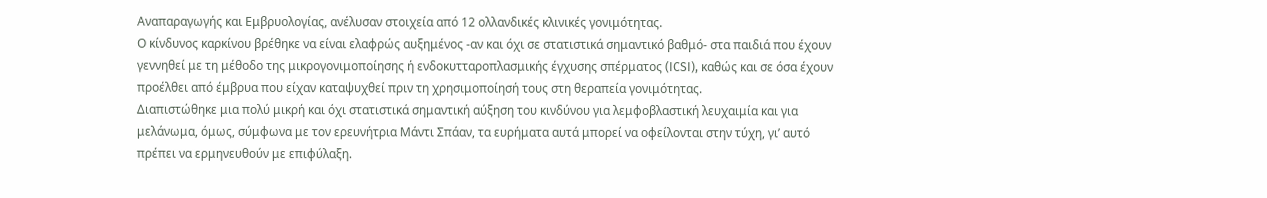Αναπαραγωγής και Εμβρυολογίας, ανέλυσαν στοιχεία από 12 ολλανδικές κλινικές γονιμότητας.
Ο κίνδυνος καρκίνου βρέθηκε να είναι ελαφρώς αυξημένος -αν και όχι σε στατιστικά σημαντικό βαθμό- στα παιδιά που έχουν γεννηθεί με τη μέθοδο της μικρογονιμοποίησης ή ενδοκυτταροπλασμικής έγχυσης σπέρματος (ICSI), καθώς και σε όσα έχουν προέλθει από έμβρυα που είχαν καταψυχθεί πριν τη χρησιμοποίησή τους στη θεραπεία γονιμότητας.
Διαπιστώθηκε μια πολύ μικρή και όχι στατιστικά σημαντική αύξηση του κινδύνου για λεμφοβλαστική λευχαιμία και για μελάνωμα, όμως, σύμφωνα με τον ερευνήτρια Μάντι Σπάαν, τα ευρήματα αυτά μπορεί να οφείλονται στην τύχη, γι’ αυτό πρέπει να ερμηνευθούν με επιφύλαξη.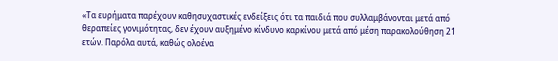«Τα ευρήματα παρέχουν καθησυχαστικές ενδείξεις ότι τα παιδιά που συλλαμβάνονται μετά από θεραπείες γονιμότητας, δεν έχουν αυξημένο κίνδυνο καρκίνου μετά από μέση παρακολούθηση 21 ετών. Παρόλα αυτά, καθώς ολοένα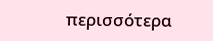περισσότερα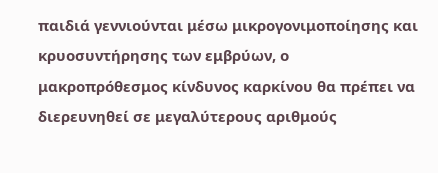παιδιά γεννιούνται μέσω μικρογονιμοποίησης και κρυοσυντήρησης των εμβρύων, ο μακροπρόθεσμος κίνδυνος καρκίνου θα πρέπει να διερευνηθεί σε μεγαλύτερους αριθμούς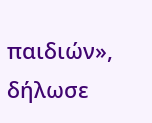παιδιών», δήλωσε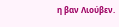η βαν Λιούβεν.